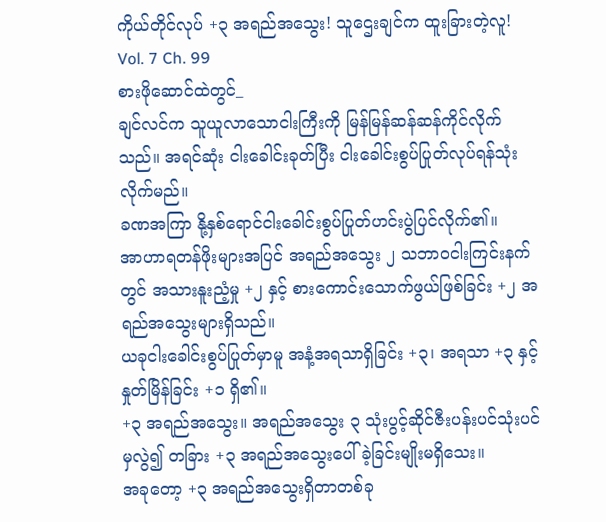ကိုယ်တိုင်လုပ် +၃ အရည်အသွေး! သူဌေးချင်က ထူးခြားတဲ့လူ!
Vol. 7 Ch. 99
စားဖိုဆောင်ထဲတွင်_
ချင်လင်က သူယူလာသောငါးကြီးကို မြန်မြန်ဆန်ဆန်ကိုင်လိုက်သည်။ အရင်ဆုံး ငါးခေါင်းခုတ်ပြီး ငါးခေါင်းစွပ်ပြုတ်လုပ်ရန်သုံးလိုက်မည်။
ခဏအကြာ နို့နှစ်ရောင်ငါးခေါင်းစွပ်ပြုတ်ဟင်းပွဲပြင်လိုက်၏။
အာဟာရတန်ဖိုးများအပြင် အရည်အသွေး ၂ သဘာဝငါးကြင်းနက်တွင် အသားနူးညံ့မှု +၂ နှင့် စားကောင်းသောက်ဖွယ်ဖြစ်ခြင်း +၂ အရည်အသွေးများရှိသည်။
ယခုငါးခေါင်းစွပ်ပြုတ်မှာမူ အနံ့အရသာရှိခြင်း +၃၊ အရသာ +၃ နှင့် နှုတ်မြိန်ခြင်း +၁ ရှိ၏။
+၃ အရည်အသွေး။ အရည်အသွေး ၃ သုံးပွင့်ဆိုင်ဇီးပန်းပင်သုံးပင်မှလွဲ၍ တခြား +၃ အရည်အသွေးပေါ်ခဲ့ခြင်းမျိုးမရှိသေး။
အခုတော့ +၃ အရည်အသွေးရှိတာတစ်ခု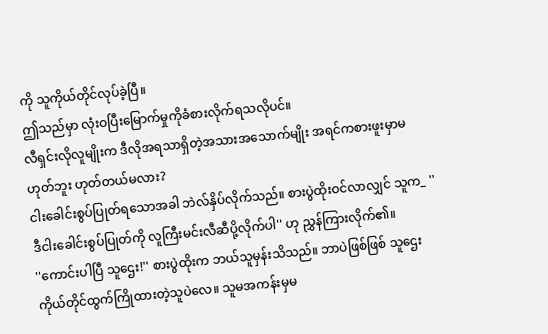ကို သူကိုယ်တိုင်လုပ်ခဲ့ပြီ။
ဤသည်မှာ လုံးဝပြီးမြောက်မှုကိုခံစားလိုက်ရသလိုပင်။
လီရှင်းလိုလူမျိုးက ဒီလိုအရသာရှိတဲ့အသားအသောက်မျိုး အရင်ကစားဖူးမှာမဟုတ်ဘူး ဟုတ်တယ်မလား?
ငါးခေါင်းစွပ်ပြုတ်ရသောအခါ ဘဲလ်နှိပ်လိုက်သည်။ စားပွဲထိုးဝင်လာလျှင် သူက_ ''ဒီငါးခေါင်းစွပ်ပြုတ်ကို လူကြီးမင်းလီဆီပို့လိုက်ပါ'' ဟု ညွှန်ကြားလိုက်၏။
''ကောင်းပါပြီ သူဌေး!'' စားပွဲထိုးက ဘယ်သူမှန်းသိသည်။ ဘာပဲဖြစ်ဖြစ် သူဌေးကိုယ်တိုင်ထွက်ကြိုထားတဲ့သူပဲလေ။ သူမအကန်းမှမ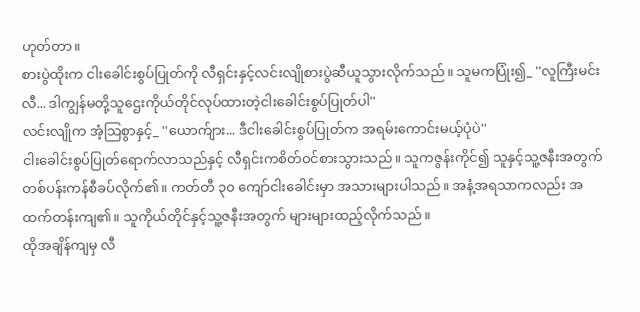ဟုတ်တာ။
စားပွဲထိုးက ငါးခေါင်းစွပ်ပြုတ်ကို လီရှင်းနှင့်လင်းလျိုစားပွဲဆီယူသွားလိုက်သည်။ သူမကပြုံး၍_ ''လူကြီးမင်းလီ... ဒါကျွန်မတို့သူဌေးကိုယ်တိုင်လုပ်ထားတဲ့ငါးခေါင်းစွပ်ပြုတ်ပါ''
လင်းလျိုက အံ့သြစွာနှင့်_ ''ယောက်ျား... ဒီငါးခေါင်းစွပ်ပြုတ်က အရမ်းကောင်းမယ့်ပုံပဲ''
ငါးခေါင်းစွပ်ပြုတ်ရောက်လာသည်နှင့် လီရှင်းကစိတ်ဝင်စားသွားသည်။ သူကဇွန်းကိုင်၍ သူနှင့်သူ့ဇနီးအတွက် တစ်ပန်းကန်စီခပ်လိုက်၏။ ကတ်တီ ၃၀ ကျော်ငါးခေါင်းမှာ အသားများပါသည်။ အနံ့အရသာကလည်း အထက်တန်းကျ၏။ သူကိုယ်တိုင်နှင့်သူ့ဇနီးအတွက် များများထည့်လိုက်သည်။
ထိုအချိန်ကျမှ လီ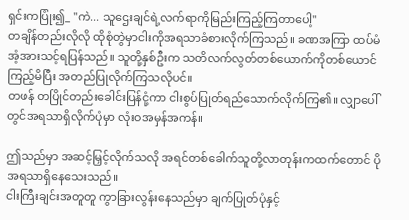ရှင်းကပြုံး၍_ ''ကဲ... သူဌေးချင်ရဲ့လက်ရာကိုမြည်းကြည့်ကြတာပေါ့''
တချိန်တည်းလိုလို ထိုစုံတွဲမှာငါးကိုအရသာခံစားလိုက်ကြသည်။ ခဏအကြာ ထပ်မံအံ့အားသင့်ရပြန်သည်။ သူတို့နှစ်ဦးက သတိလက်လွတ်တစ်ယောက်ကိုတစ်ယောင်ကြည့်မိပြီး အတည်ပြုလိုက်ကြသလိုပင်။
တဖန် တပြိုင်တည်းခေါင်းပြန်ငုံ့ကာ ငါးစွပ်ပြုတ်ရည်သောက်လိုက်ကြ၏။ လျှာပေါ်တွင်အရသာရှိလိုက်ပုံမှာ လုံးဝအမှန်အကန်။

ဤသည်မှာ အဆင့်မြှင့်လိုက်သလို အရင်တစ်ခေါက်သူတို့လာတုန်းကထက်တောင် ပိုအရသာရှိနေသေးသည်။
ငါးကြီးချင်းအတူတူ ကွာခြားလွန်းနေသည်မှာ ချက်ပြုတ်ပုံနှင့်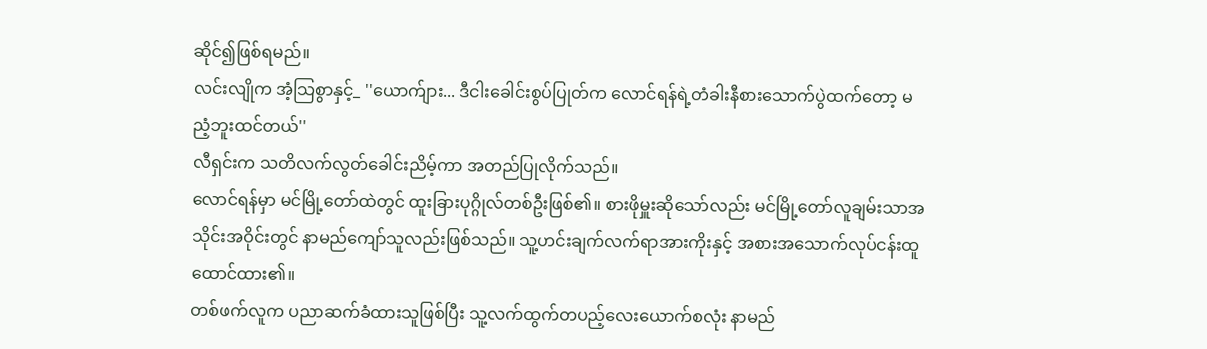ဆိုင်၍ဖြစ်ရမည်။
လင်းလျိုက အံ့သြစွာနှင့်_ ''ယောက်ျား... ဒီငါးခေါင်းစွပ်ပြုတ်က လောင်ရန်ရဲ့တံခါးနီစားသောက်ပွဲထက်တော့ မညံ့ဘူးထင်တယ်''
လီရှင်းက သတိလက်လွတ်ခေါင်းညိမ့်ကာ အတည်ပြုလိုက်သည်။
လောင်ရန်မှာ မင်မြို့တော်ထဲတွင် ထူးခြားပုဂ္ဂိုလ်တစ်ဦးဖြစ်၏။ စားဖိုမှူးဆိုသော်လည်း မင်မြို့တော်လူချမ်းသာအသိုင်းအဝိုင်းတွင် နာမည်ကျော်သူလည်းဖြစ်သည်။ သူ့ဟင်းချက်လက်ရာအားကိုးနှင့် အစားအသောက်လုပ်ငန်းထူထောင်ထား၏။
တစ်ဖက်လူက ပညာဆက်ခံထားသူဖြစ်ပြီး သူ့လက်ထွက်တပည့်လေးယောက်စလုံး နာမည်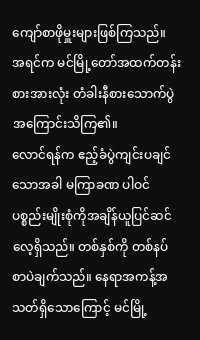ကျော်စာဖိုမှူးများဖြစ်ကြသည်။
အရင်က မင်မြို့တော်အထက်တန်းစားအားလုံး တံခါးနီစားသောက်ပွဲအကြောင်းသိကြ၏။
လောင်ရန်က ဧည့်ခံပွဲကျင်းပချင်သောအခါ မကြာခဏ ပါဝင်ပစ္စည်းမျိုးစုံကိုအချိန်ယူပြင်ဆင်လေ့ရှိသည်။ တစ်နှစ်ကို တစ်နပ်စာပဲချက်သည်။ နေရာအကန့်အသတ်ရှိသောကြောင့် မင်မြို့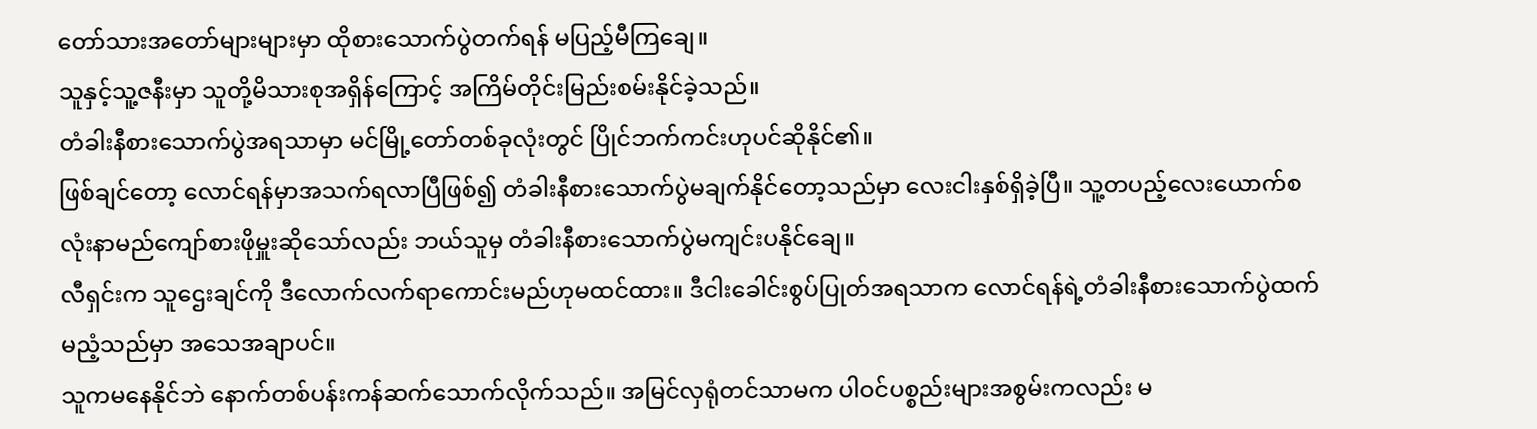တော်သားအတော်များများမှာ ထိုစားသောက်ပွဲတက်ရန် မပြည့်မီကြချေ။
သူနှင့်သူ့ဇနီးမှာ သူတို့မိသားစုအရှိန်ကြောင့် အကြိမ်တိုင်းမြည်းစမ်းနိုင်ခဲ့သည်။
တံခါးနီစားသောက်ပွဲအရသာမှာ မင်မြို့တော်တစ်ခုလုံးတွင် ပြိုင်ဘက်ကင်းဟုပင်ဆိုနိုင်၏။
ဖြစ်ချင်တော့ လောင်ရန်မှာအသက်ရလာပြီဖြစ်၍ တံခါးနီစားသောက်ပွဲမချက်နိုင်တော့သည်မှာ လေးငါးနှစ်ရှိခဲ့ပြီ။ သူ့တပည့်လေးယောက်စလုံးနာမည်ကျော်စားဖိုမှူးဆိုသော်လည်း ဘယ်သူမှ တံခါးနီစားသောက်ပွဲမကျင်းပနိုင်ချေ။
လီရှင်းက သူဌေးချင်ကို ဒီလောက်လက်ရာကောင်းမည်ဟုမထင်ထား။ ဒီငါးခေါင်းစွပ်ပြုတ်အရသာက လောင်ရန်ရဲ့တံခါးနီစားသောက်ပွဲထက်မညံ့သည်မှာ အသေအချာပင်။
သူကမနေနိုင်ဘဲ နောက်တစ်ပန်းကန်ဆက်သောက်လိုက်သည်။ အမြင်လှရုံတင်သာမက ပါဝင်ပစ္စည်းများအစွမ်းကလည်း မ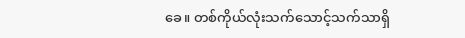ခေ။ တစ်ကိုယ်လုံးသက်သောင့်သက်သာရှိ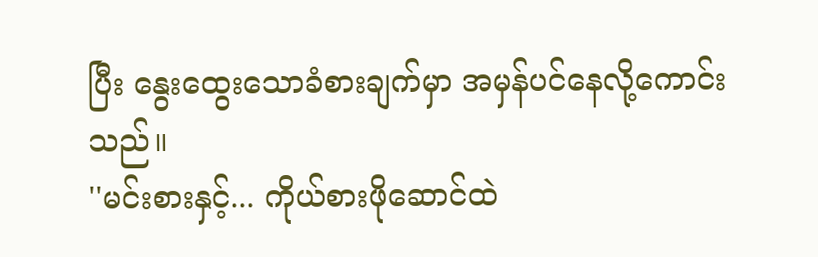ပြီး နွေးထွေးသောခံစားချက်မှာ အမှန်ပင်နေလို့ကောင်းသည်။
''မင်းစားနှင့်... ကိုယ်စားဖိုဆောင်ထဲ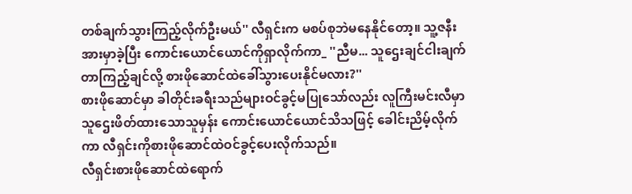တစ်ချက်သွားကြည့်လိုက်ဦးမယ်'' လီရှင်းက မစပ်စုဘဲမနေနိုင်တော့။ သူ့ဇနီးအားမှာခဲ့ပြီး ကောင်းယောင်ယောင်ကိုရှာလိုက်ကာ_ ''ညီမ... သူဌေးချင်ငါးချက်တာကြည့်ချင်လို့ စားဖိုဆောင်ထဲခေါ်သွားပေးနိုင်မလား?''
စားဖိုဆောင်မှာ ခါတိုင်းခရီးသည်များဝင်ခွင့်မပြုသော်လည်း လူကြီးမင်းလီမှာသူဌေးဖိတ်ထားသောသူမှန်း ကောင်းယောင်ယောင်သိသဖြင့် ခေါင်းညိမ့်လိုက်ကာ လီရှင်းကိုစားဖိုဆောင်ထဲဝင်ခွင့်ပေးလိုက်သည်။
လီရှင်းစားဖိုဆောင်ထဲရောက်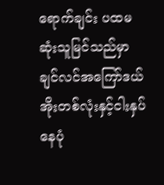ရောက်ချင်း ပထမဆုံးသူမြင်သည်မှာ ချင်လင်အကြော်ဒယ်အိုးတစ်လုံးနှင့်ငါးနှပ်နေပုံ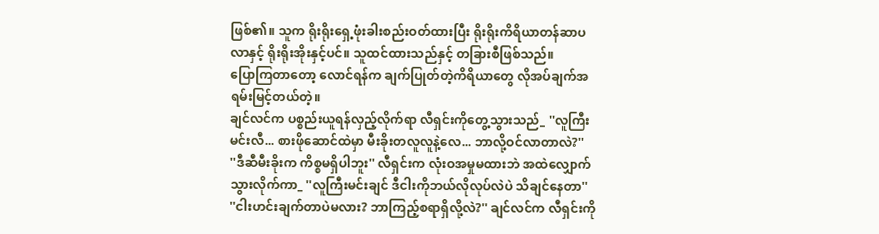ဖြစ်၏။ သူက ရိုးရိုးရှေ့ဖုံးခါးစည်းဝတ်ထားပြီး ရိုးရိုးကိရိယာတန်ဆာပလာနှင့် ရိုးရိုးအိုးနှင့်ပင်။ သူထင်ထားသည်နှင့် တခြားစီဖြစ်သည်။
ပြောကြတာတော့ လောင်ရန်က ချက်ပြုတ်တဲ့ကိရိယာတွေ လိုအပ်ချက်အရမ်းမြင့်တယ်တဲ့။
ချင်လင်က ပစ္စည်းယူရန်လှည့်လိုက်ရာ လီရှင်းကိုတွေ့သွားသည်_ ''လူကြီးမင်းလီ... စားဖိုဆောင်ထဲမှာ မီးခိုးတလူလူနဲ့လေ... ဘာလို့ဝင်လာတာလဲ?''
''ဒီဆီမီးခိုးက ကိစ္စမရှိပါဘူး'' လီရှင်းက လုံးဝအမှုမထားဘဲ အထဲလျှောက်သွားလိုက်ကာ_ ''လူကြီးမင်းချင် ဒီငါးကိုဘယ်လိုလုပ်လဲပဲ သိချင်နေတာ''
''ငါးဟင်းချက်တာပဲမလား? ဘာကြည့်စရာရှိလို့လဲ?'' ချင်လင်က လီရှင်းကို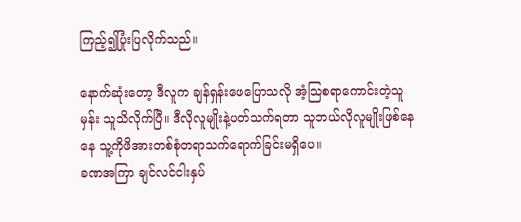ကြည့်၍ပြုံးပြလိုက်သည်။

နောက်ဆုံးတော့ ဒီလူက ချန်ရှန်းဖေပြောသလို အံ့သြစရာကောင်းတဲ့သူမှန်း သူသိလိုက်ပြီ။ ဒီလိုလူမျိုးနဲ့ပတ်သက်ရတာ သူဘယ်လိုလူမျိုးဖြစ်နေနေ သူ့ကိုဖိအားတစ်စုံတရာသက်ရောက်ခြင်းမရှိပေ။
ခဏအကြာ ချင်လင်ငါးနှပ်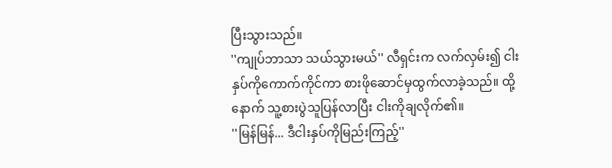ပြီးသွားသည်။
''ကျုပ်ဘာသာ သယ်သွားမယ်'' လီရှင်းက လက်လှမ်း၍ ငါးနှပ်ကိုကောက်ကိုင်ကာ စားဖိုဆောင်မှထွက်လာခဲ့သည်။ ထို့နောက် သူ့စားပွဲသူပြန်လာပြီး ငါးကိုချလိုက်၏။
''မြန်မြန်... ဒီငါးနှပ်ကိုမြည်းကြည့်''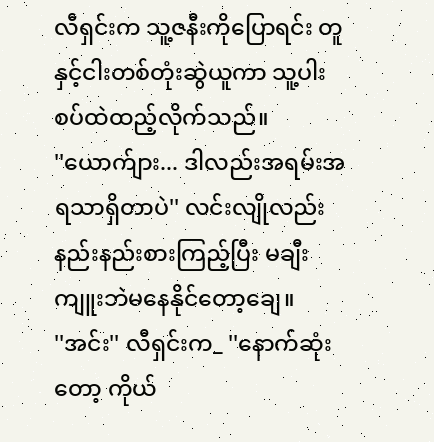လီရှင်းက သူ့ဇနီးကိုပြောရင်း တူနှင့်ငါးတစ်တုံးဆွဲယူကာ သူ့ပါးစပ်ထဲထည့်လိုက်သည်။
''ယောက်ျား... ဒါလည်းအရမ်းအရသာရှိတာပဲ'' လင်းလျိုလည်း နည်းနည်းစားကြည့်ပြီး မချီးကျူးဘဲမနေနိုင်တော့ချေ။
''အင်း'' လီရှင်းက_ ''နောက်ဆုံးတော့ ကိုယ်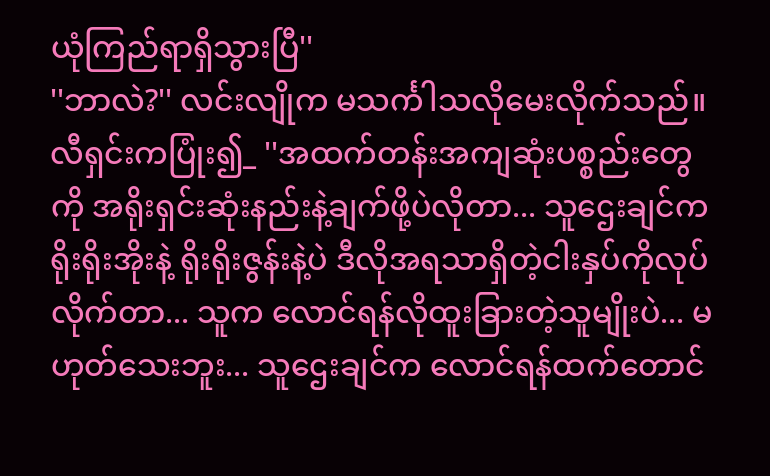ယုံကြည်ရာရှိသွားပြီ''
''ဘာလဲ?'' လင်းလျိုက မသင်္ကါသလိုမေးလိုက်သည်။
လီရှင်းကပြုံး၍_ ''အထက်တန်းအကျဆုံးပစ္စည်းတွေကို အရိုးရှင်းဆုံးနည်းနဲ့ချက်ဖို့ပဲလိုတာ... သူဌေးချင်က ရိုးရိုးအိုးနဲ့ ရိုးရိုးဇွန်းနဲ့ပဲ ဒီလိုအရသာရှိတဲ့ငါးနှပ်ကိုလုပ်လိုက်တာ... သူက လောင်ရန်လိုထူးခြားတဲ့သူမျိုးပဲ... မဟုတ်သေးဘူး... သူဌေးချင်က လောင်ရန်ထက်တောင်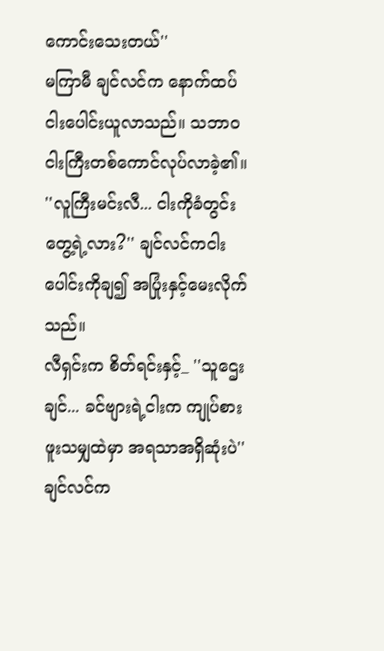ကောင်းသေးတယ်''
မကြာမီ ချင်လင်က နောက်ထပ်ငါးပေါင်းယူလာသည်။ သဘာဝငါးကြီးတစ်ကောင်လုပ်လာခဲ့၏။
''လူကြီးမင်းလီ... ငါးကိုခံတွင်းတွေ့ရဲ့လား?'' ချင်လင်ကငါးပေါင်းကိုချ၍ အပြုံးနှင့်မေးလိုက်သည်။
လီရှင်းက စိတ်ရင်းနှင့်_ ''သူဌေးချင်... ခင်ဗျားရဲ့ငါးက ကျုပ်စားဖူးသမျှထဲမှာ အရသာအရှိဆုံးပဲ''
ချင်လင်က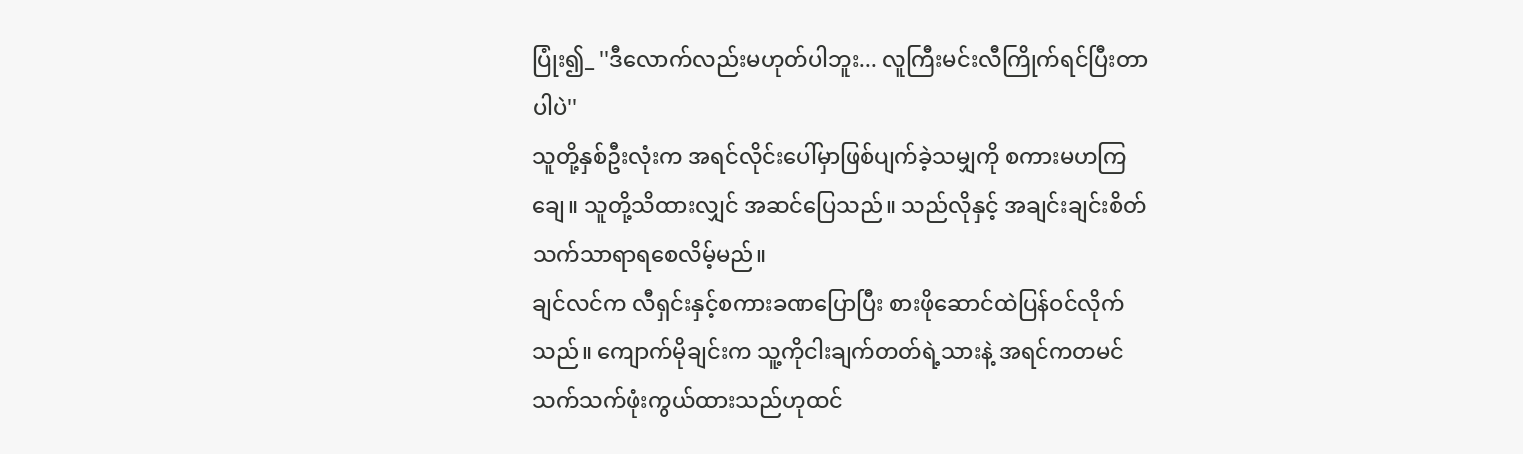ပြုံး၍_ ''ဒီလောက်လည်းမဟုတ်ပါဘူး... လူကြီးမင်းလီကြိုက်ရင်ပြီးတာပါပဲ''
သူတို့နှစ်ဦးလုံးက အရင်လိုင်းပေါ်မှာဖြစ်ပျက်ခဲ့သမျှကို စကားမဟကြချေ။ သူတို့သိထားလျှင် အဆင်ပြေသည်။ သည်လိုနှင့် အချင်းချင်းစိတ်သက်သာရာရစေလိမ့်မည်။
ချင်လင်က လီရှင်းနှင့်စကားခဏပြောပြီး စားဖိုဆောင်ထဲပြန်ဝင်လိုက်သည်။ ကျောက်မိုချင်းက သူ့ကိုငါးချက်တတ်ရဲ့သားနဲ့ အရင်ကတမင်သက်သက်ဖုံးကွယ်ထားသည်ဟုထင်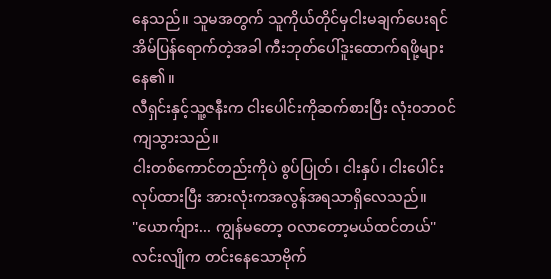နေသည်။ သူမအတွက် သူကိုယ်တိုင်မှငါးမချက်ပေးရင် အိမ်ပြန်ရောက်တဲ့အခါ ကီးဘုတ်ပေါ်ဒူးထောက်ရဖို့များနေ၏။
လီရှင်းနှင့်သူ့ဇနီးက ငါးပေါင်းကိုဆက်စားပြီး လုံးဝဘဝင်ကျသွားသည်။
ငါးတစ်ကောင်တည်းကိုပဲ စွပ်ပြုတ်၊ ငါးနှပ်၊ ငါးပေါင်းလုပ်ထားပြီး အားလုံးကအလွန်အရသာရှိလေသည်။
''ယောက်ျား... ကျွန်မတော့ ဝလာတော့မယ်ထင်တယ်'' လင်းလျိုက တင်းနေသောဗိုက်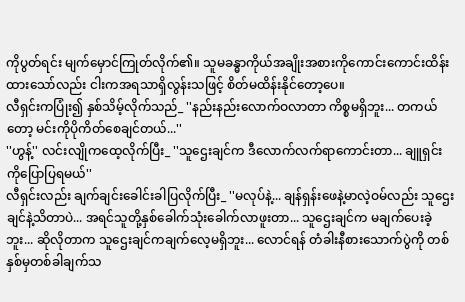ကိုပွတ်ရင်း မျက်မှောင်ကြုတ်လိုက်၏။ သူမခန္ဓာကိုယ်အချိုးအစားကိုကောင်းကောင်းထိန်းထားသော်လည်း ငါးကအရသာရှိလွန်းသဖြင့် စိတ်မထိန်းနိုင်တော့ပေ။
လီရှင်းကပြုံး၍ နှစ်သိမ့်လိုက်သည်_ ''နည်းနည်းလောက်ဝလာတာ ကိစ္စမရှိဘူး... တကယ်တော့ မင်းကိုပိုကိတ်စေချင်တယ်...''
''ဟွန့်'' လင်းလျိုကထေ့လိုက်ပြီး_ ''သူဌေးချင်က ဒီလောက်လက်ရာကောင်းတာ... ချူရှင်းကိုပြောပြရမယ်''
လီရှင်းလည်း ချက်ချင်းခေါင်းခါပြလိုက်ပြီး_ ''မလုပ်နဲ့... ချန်ရှန်းဖေနဲ့မာလဲ့ဝမ်လည်း သူဌေးချင်နဲ့သိတာပဲ... အရင်သူတို့နှစ်ခေါက်သုံးခေါက်လာဖူးတာ... သူဌေးချင်က မချက်ပေးခဲ့ဘူး... ဆိုလိုတာက သူဌေးချင်ကချက်လေ့မရှိဘူး... လောင်ရန် တံခါးနီစားသောက်ပွဲကို တစ်နှစ်မှတစ်ခါချက်သ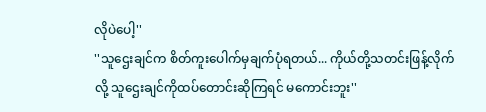လိုပဲပေါ့''
''သူဌေးချင်က စိတ်ကူးပေါက်မှချက်ပုံရတယ်... ကိုယ်တို့သတင်းဖြန့်လိုက်လို့ သူဌေးချင်ကိုထပ်တောင်းဆိုကြရင် မကောင်းဘူး''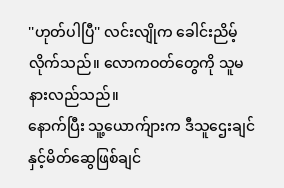''ဟုတ်ပါပြီ'' လင်းလျိုက ခေါင်းညိမ့်လိုက်သည်။ လောကဝတ်တွေကို သူမနားလည်သည်။
နောက်ပြီး သူ့ယောက်ျားက ဒီသူဌေးချင်နှင့်မိတ်ဆွေဖြစ်ချင်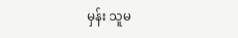မှန်း သူမ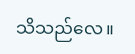သိသည်လေ။